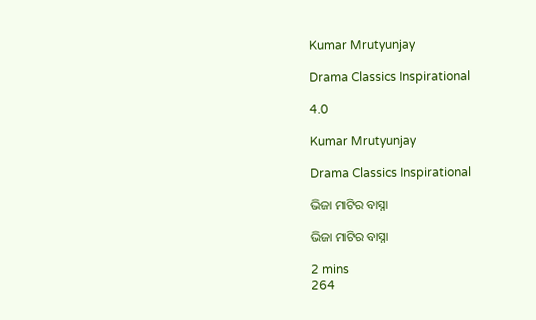Kumar Mrutyunjay

Drama Classics Inspirational

4.0

Kumar Mrutyunjay

Drama Classics Inspirational

ଭିଜା ମାଟିର ବାସ୍ନା

ଭିଜା ମାଟିର ବାସ୍ନା

2 mins
264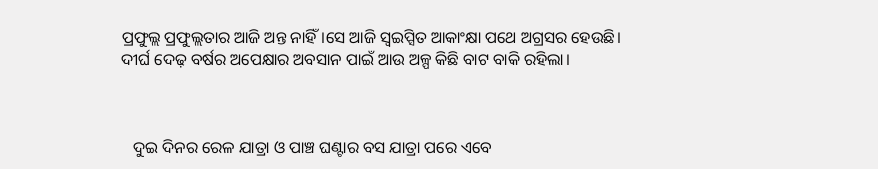ପ୍ରଫୁଲ୍ଲ ପ୍ରଫୁଲ୍ଲତାର ଆଜି ଅନ୍ତ ନାହିଁ।ସେ ଆଜି ସ୍ଵଇପ୍ସିତ ଆକାଂକ୍ଷା ପଥେ ଅଗ୍ରସର ହେଉଛି। ଦୀର୍ଘ ଦେଢ଼ ବର୍ଷର ଅପେକ୍ଷାର ଅବସାନ ପାଇଁ ଆଉ ଅଳ୍ପ କିଛି ବାଟ ବାକି ରହିଲା।



   ଦୁଇ ଦିନର ରେଳ ଯାତ୍ରା ଓ ପାଞ୍ଚ ଘଣ୍ଟାର ବସ ଯାତ୍ରା ପରେ ଏବେ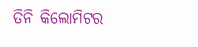ତିନି କିଲୋମିଟର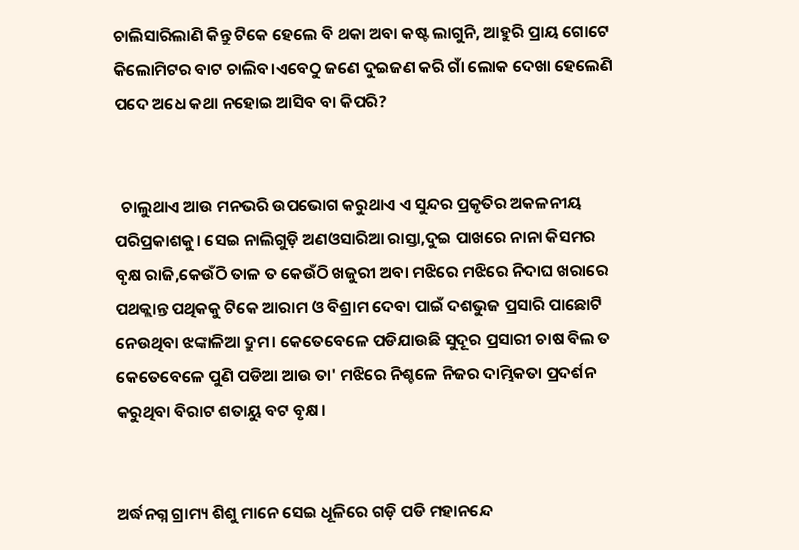ଚାଲିସାରିଲାଣି କିନ୍ତୁ ଟିକେ ହେଲେ ବି ଥକା ଅବା କଷ୍ଟ ଲାଗୁନି, ଆହୁରି ପ୍ରାୟ ଗୋଟେ କିଲୋମିଟର ବାଟ ଚାଲିବ।ଏବେଠୁ ଜଣେ ଦୁଇଜଣ କରି ଗାଁ ଲୋକ ଦେଖା ହେଲେଣି ପଦେ ଅଧେ କଥା ନହୋଇ ଆସିବ ବା କିପରି?


  ଚାଲୁଥାଏ ଆଉ ମନଭରି ଉପଭୋଗ କରୁଥାଏ ଏ ସୁନ୍ଦର ପ୍ରକୃତିର ଅକଳନୀୟ ପରିପ୍ରକାଶକୁ। ସେଇ ନାଲିଗୁଡ଼ି ଅଣଓସାରିଆ ରାସ୍ତା,ଦୁଇ ପାଖରେ ନାନା କିସମର ବୃକ୍ଷ ରାଜି,କେଉଁଠି ତାଳ ତ କେଉଁଠି ଖଜୁରୀ ଅବା ମଝିରେ ମଝିରେ ନିଦାଘ ଖରାରେ ପଥକ୍ଲାନ୍ତ ପଥିକକୁ ଟିକେ ଆରାମ ଓ ବିଶ୍ରାମ ଦେବା ପାଇଁ ଦଶଭୁଜ ପ୍ରସାରି ପାଛୋଟି ନେଉଥିବା ଝଙ୍କାଳିଆ ଦ୍ରୁମ। କେତେବେଳେ ପଡିଯାଉଛି ସୁଦୂର ପ୍ରସାରୀ ଚାଷ ବିଲ ତ କେତେବେଳେ ପୁଣି ପଡିଆ ଆଉ ତା' ମଝିରେ ନିଶ୍ଚଳେ ନିଜର ଦାମ୍ଭିକତା ପ୍ରଦର୍ଶନ କରୁଥିବା ବିରାଟ ଶତାୟୁ ବଟ ବୃକ୍ଷ।


ଅର୍ଦ୍ଧନଗ୍ନ ଗ୍ରାମ୍ୟ ଶିଶୁ ମାନେ ସେଇ ଧୂଳିରେ ଗଡ଼ି ପଡି ମହାନନ୍ଦେ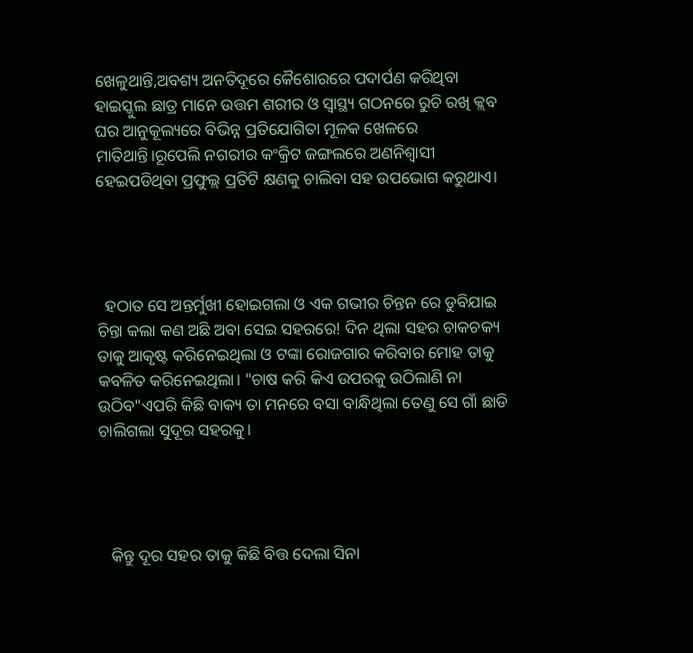ଖେଳୁଥାନ୍ତି,ଅବଶ୍ୟ ଅନତିଦୂରେ କୈଶୋରରେ ପଦାର୍ପଣ କରିଥିବା ହାଇସ୍କୁଲ ଛାତ୍ର ମାନେ ଉତ୍ତମ ଶରୀର ଓ ସ୍ୱାସ୍ଥ୍ୟ ଗଠନରେ ରୁଚି ରଖି କ୍ଲବ ଘର ଆନୁକୂଲ୍ୟରେ ବିଭିନ୍ନ ପ୍ରତିଯୋଗିତା ମୂଳକ ଖେଳରେ ମାତିଥାନ୍ତି।ରୂପେଲି ନଗରୀର କଂକ୍ରିଟ ଜଙ୍ଗଲରେ ଅଣନିଶ୍ୱାସୀ ହେଇପଡିଥିବା ପ୍ରଫୁଲ୍ଲ ପ୍ରତିଟି କ୍ଷଣକୁ ଚାଲିବା ସହ ଉପଭୋଗ କରୁଥାଏ।




  ହଠାତ ସେ ଅନ୍ତର୍ମୁଖୀ ହୋଇଗଲା ଓ ଏକ ଗଭୀର ଚିନ୍ତନ ରେ ଡୁବିଯାଇ ଚିନ୍ତା କଲା କଣ ଅଛି ଅବା ସେଇ ସହରରେ! ଦିନ ଥିଲା ସହର ଚାକଚକ୍ୟ ତାକୁ ଆକୃଷ୍ଟ କରିନେଇଥିଲା ଓ ଟଙ୍କା ରୋଜଗାର କରିବାର ମୋହ ତାକୁ କବଳିତ କରିନେଇଥିଲା। "ଚାଷ କରି କିଏ ଉପରକୁ ଉଠିଲାଣି ନା ଉଠିବ"ଏପରି କିଛି ବାକ୍ୟ ତା ମନରେ ବସା ବାନ୍ଧିଥିଲା ତେଣୁ ସେ ଗାଁ ଛାଡି ଚାଲିଗଲା ସୁଦୂର ସହରକୁ।




   କିନ୍ତୁ ଦୂର ସହର ତାକୁ କିଛି ବିତ୍ତ ଦେଲା ସିନା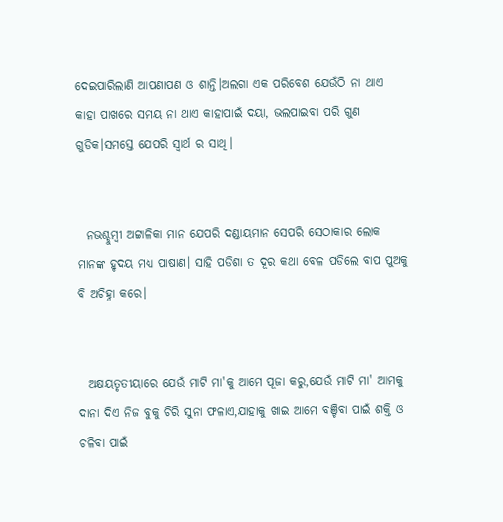ଦେଇପାରିଲାଣି ଆପଣାପଣ ଓ ଶାନ୍ତି।ଅଲଗା ଏକ ପରିବେଶ ଯେଉଁଠି ନା ଥାଏ କାହା ପାଖରେ ସମୟ ନା ଥାଏ କାହାପାଇଁ ଦୟା, ଭଲପାଇବା ପରି ଗୁଣ ଗୁଡିକ।ସମସ୍ତେ ଯେପରି ସ୍ୱାର୍ଥ ର ସାଥି।


  ନଭଶ୍ଚୁମ୍ବୀ ଅଟ୍ଟାଳିକା ମାନ ଯେପରି ଦଣ୍ଡାୟମାନ ସେପରି ସେଠାକାର ଲୋକ ମାନଙ୍କ ହୃଦୟ ମଧ୍ୟ ପାଷାଣ। ସାହି ପଡିଶା ତ ଦୂର କଥା ବେଳ ପଡିଲେ ବାପ ପୁଅକୁ ବି ଅଚିହ୍ନା କରେ।


  ଅକ୍ଷୟତୃତୀୟାରେ ଯେଉଁ ମାଟି ମା'କୁ ଆମେ ପୂଜା କରୁ,ଯେଉଁ ମାଟି ମା' ଆମକୁ ଦାନା ଦିଏ ନିଜ ବୁକୁ ଚିରି ସୁନା ଫଳାଏ,ଯାହାକୁ ଖାଇ ଆମେ ବଞ୍ଚିବା ପାଇଁ ଶକ୍ତି ଓ ଚଳିବା ପାଇଁ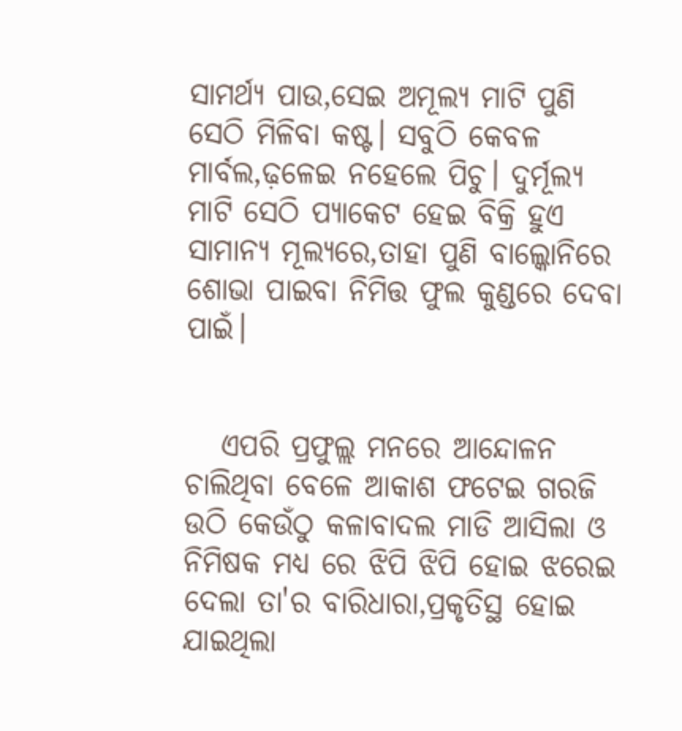ସାମର୍ଥ୍ୟ ପାଉ,ସେଇ ଅମୂଲ୍ୟ ମାଟି ପୁଣି ସେଠି ମିଳିବା କଷ୍ଟ। ସବୁଠି କେବଳ ମାର୍ବଲ,ଢ଼ଳେଇ ନହେଲେ ପିଚୁ। ଦୁର୍ମୂଲ୍ୟ ମାଟି ସେଠି ପ୍ୟାକେଟ ହେଇ ବିକ୍ରି ହୁଏ ସାମାନ୍ୟ ମୂଲ୍ୟରେ,ତାହା ପୁଣି ବାଲ୍କୋନିରେ ଶୋଭା ପାଇବା ନିମିତ୍ତ ଫୁଲ କୁଣ୍ଡରେ ଦେବା ପାଇଁ।


   ଏପରି ପ୍ରଫୁଲ୍ଲ ମନରେ ଆନ୍ଦୋଳନ ଚାଲିଥିବା ବେଳେ ଆକାଶ ଫଟେଇ ଗରଜି ଉଠି କେଉଁଠୁ କଳାବାଦଲ ମାଡି ଆସିଲା ଓ ନିମିଷକ ମଧ୍ୟ ରେ ଝିପି ଝିପି ହୋଇ ଝରେଇ ଦେଲା ତା'ର ବାରିଧାରା,ପ୍ରକୃତିସ୍ଥ ହୋଇ ଯାଇଥିଲା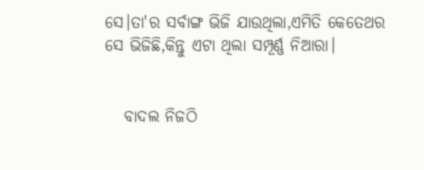ସେ।ତା'ର ସର୍ବାଙ୍ଗ ଭିଜି ଯାଉଥିଲା,ଏମିତି କେତେଥର ସେ ଭିଜିଛି,କିନ୍ତୁ ଏଟା ଥିଲା ସମ୍ପୂର୍ଣ୍ଣ ନିଆରା।


   ବାଦଲ ନିଜଠି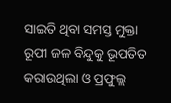ସାଇତି ଥିବା ସମସ୍ତ ମୁକ୍ତା ରୂପୀ ଜଳ ବିନ୍ଦୁକୁ ଭୂପତିତ କରାଉଥିଲା ଓ ପ୍ରଫୁଲ୍ଲ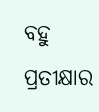ବହୁ ପ୍ରତୀକ୍ଷାର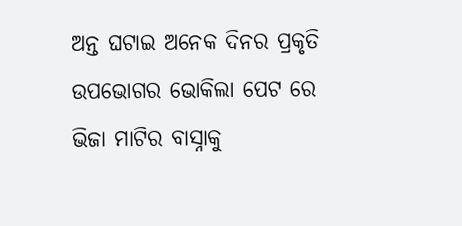ଅନ୍ତ ଘଟାଇ ଅନେକ ଦିନର ପ୍ରକୃତି ଉପଭୋଗର ଭୋକିଲା ପେଟ ରେ ଭିଜା ମାଟିର ବାସ୍ନାକୁ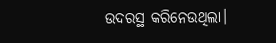ଉଦରସ୍ଥ କରିନେଉଥିଲା।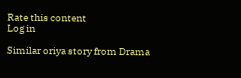Rate this content
Log in

Similar oriya story from Drama